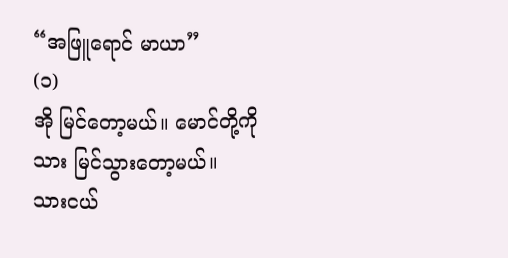“အဖြူရောင် မာယာ”
(၁)
အို မြင်တော့မယ်။ မောင်တို့ကို သား မြင်သွားတော့မယ်။
သားငယ်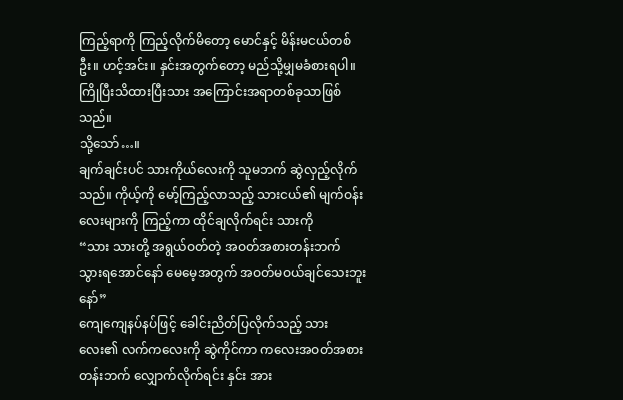ကြည့်ရာကို ကြည့်လိုက်မိတော့ မောင်နှင့် မိန်းမငယ်တစ်ဦး။ ဟင့်အင်း။ နှင်းအတွက်တော့ မည်သို့မျှမခံစားရပါ။ ကြိုပြီးသိထားပြီးသား အကြောင်းအရာတစ်ခုသာဖြစ်သည်။
သို့သော်…။
ချက်ချင်းပင် သားကိုယ်လေးကို သူမဘက် ဆွဲလှည့်လိုက်သည်။ ကိုယ့်ကို မော့်ကြည့်လာသည့် သားငယ်၏ မျက်ဝန်းလေးများကို ကြည့်ကာ ထိုင်ချလိုက်ရင်း သားကို
“သား သားတို့ အရွယ်ဝတ်တဲ့ အဝတ်အစားတန်းဘက် သွားရအောင်နော် မေမေ့အတွက် အဝတ်မဝယ်ချင်သေးဘူးနော်”
ကျေကျေနပ်နပ်ဖြင့် ခေါင်းညိတ်ပြလိုက်သည့် သားလေး၏ လက်ကလေးကို ဆွဲကိုင်ကာ ကလေးအဝတ်အစားတန်းဘက် လျှောက်လိုက်ရင်း နှင်း အား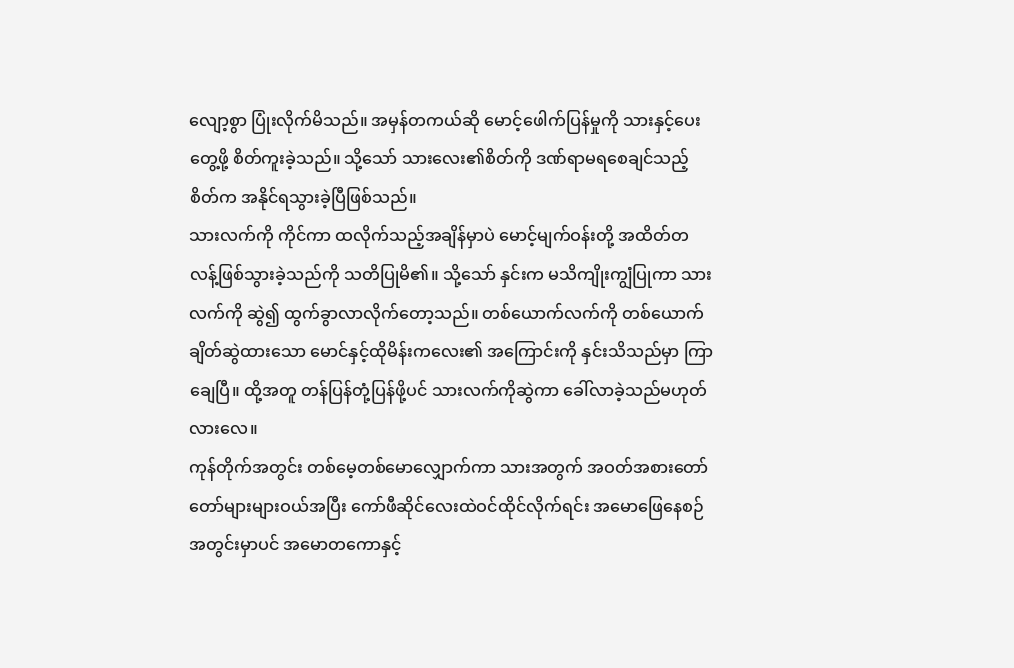လျော့စွာ ပြုံးလိုက်မိသည်။ အမှန်တကယ်ဆို မောင့်ဖေါက်ပြန်မှုကို သားနှင့်ပေးတွေ့ဖို့ စိတ်ကူးခဲ့သည်။ သို့သော် သားလေး၏စိတ်ကို ဒဏ်ရာမရစေချင်သည့်စိတ်က အနိုင်ရသွားခဲ့ပြီဖြစ်သည်။
သားလက်ကို ကိုင်ကာ ထလိုက်သည့်အချိန်မှာပဲ မောင့်မျက်ဝန်းတို့ အထိတ်တလန့်ဖြစ်သွားခဲ့သည်ကို သတိပြုမိ၏။ သို့သော် နှင်းက မသိကျိုးကျွံပြုကာ သားလက်ကို ဆွဲ၍ ထွက်ခွာလာလိုက်တော့သည်။ တစ်ယောက်လက်ကို တစ်ယောက်ချိတ်ဆွဲထားသော မောင်နှင့်ထိုမိန်းကလေး၏ အကြောင်းကို နှင်းသိသည်မှာ ကြာချေပြီ။ ထို့အတူ တန်ပြန်တုံ့ပြန်ဖို့ပင် သားလက်ကိုဆွဲကာ ခေါ်လာခဲ့သည်မဟုတ်လားလေ။
ကုန်တိုက်အတွင်း တစ်မေ့တစ်မောလျှောက်ကာ သားအတွက် အဝတ်အစားတော်တော်များများဝယ်အပြီး ကော်ဖီဆိုင်လေးထဲဝင်ထိုင်လိုက်ရင်း အမောဖြေနေစဉ်အတွင်းမှာပင် အမောတကောနှင့်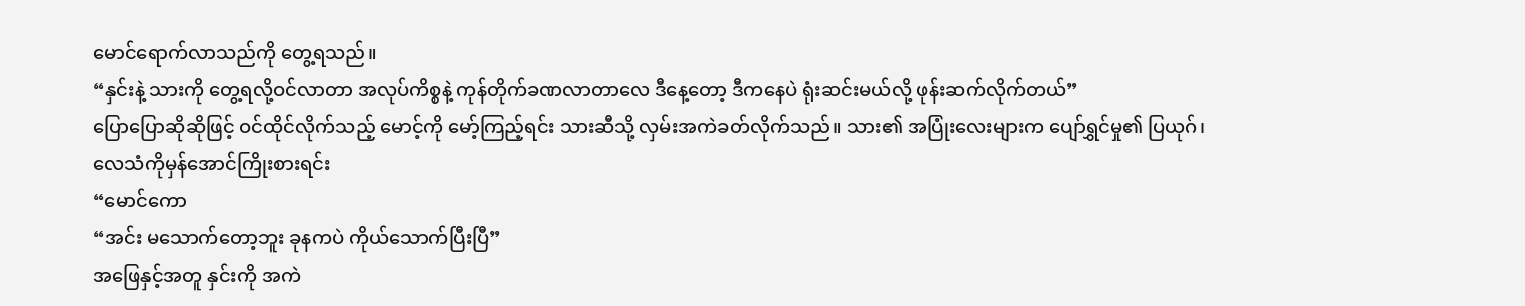မောင်ရောက်လာသည်ကို တွေ့ရသည်။
“နှင်းနဲ့ သားကို တွေ့ရလို့ဝင်လာတာ အလုပ်ကိစ္စနဲ့ ကုန်တိုက်ခဏလာတာလေ ဒီနေ့တော့ ဒီကနေပဲ ရုံးဆင်းမယ်လို့ ဖုန်းဆက်လိုက်တယ်”
ပြောပြောဆိုဆိုဖြင့် ဝင်ထိုင်လိုက်သည့် မောင့်ကို မော့်ကြည့်ရင်း သားဆီသို့ လှမ်းအကဲခတ်လိုက်သည်။ သား၏ အပြုံးလေးများက ပျော်ရွှင်မှု၏ ပြယုဂ်၊ လေသံကိုမှန်အောင်ကြိုးစားရင်း
“မောင်ကော
“အင်း မသောက်တော့ဘူး ခုနကပဲ ကိုယ်သောက်ပြီးပြီ”
အဖြေနှင့်အတူ နှင်းကို အကဲ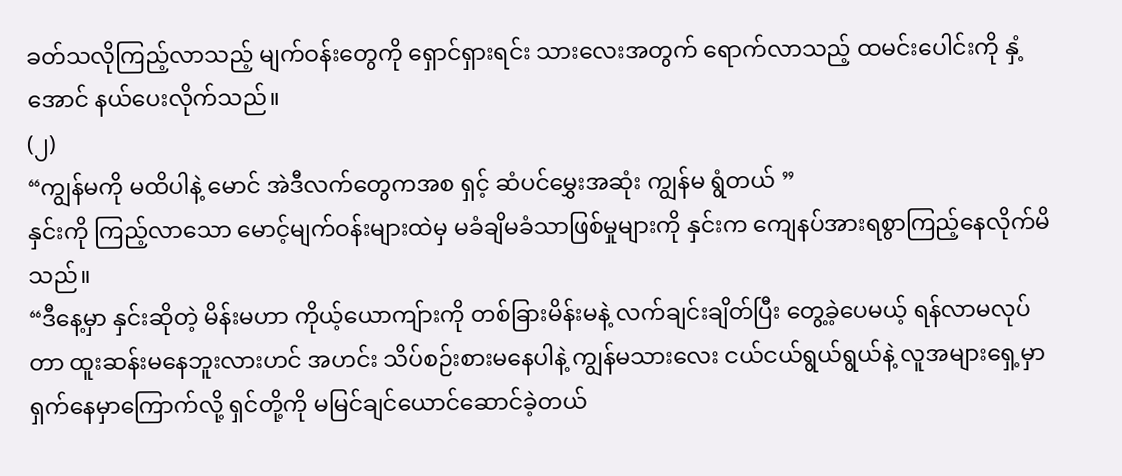ခတ်သလိုကြည့်လာသည့် မျက်ဝန်းတွေကို ရှောင်ရှားရင်း သားလေးအတွက် ရောက်လာသည့် ထမင်းပေါင်းကို နှံ့အောင် နယ်ပေးလိုက်သည်။
(၂)
“ကျွန်မကို မထိပါနဲ့ မောင် အဲဒီလက်တွေကအစ ရှင့် ဆံပင်မွှေးအဆုံး ကျွန်မ ရွံတယ် ”
နှင်းကို ကြည့်လာသော မောင့်မျက်ဝန်းများထဲမှ မခံချိမခံသာဖြစ်မှုများကို နှင်းက ကျေနပ်အားရစွာကြည့်နေလိုက်မိသည်။
“ဒီနေ့မှာ နှင်းဆိုတဲ့ မိန်းမဟာ ကိုယ့်ယောကျ်ားကို တစ်ခြားမိန်းမနဲ့ လက်ချင်းချိတ်ပြီး တွေ့ခဲ့ပေမယ့် ရန်လာမလုပ်တာ ထူးဆန်းမနေဘူးလားဟင် အဟင်း သိပ်စဉ်းစားမနေပါနဲ့ ကျွန်မသားလေး ငယ်ငယ်ရွယ်ရွယ်နဲ့ လူအများရှေ့မှာ ရှက်နေမှာကြောက်လို့ ရှင်တို့ကို မမြင်ချင်ယောင်ဆောင်ခဲ့တယ်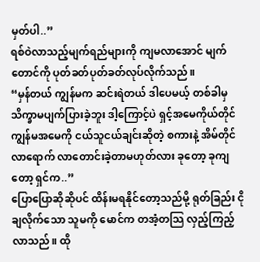မှတ်ပါ..”
ရစ်ဝဲလာသည့်မျက်ရည်များကို ကျမလာအောင် မျက်တောင်ကို ပုတ်ခတ်ပုတ်ခတ်လုပ်လိုက်သည်။
“မှန်တယ် ကျွန်မက ဆင်းရဲတယ် ဒါပေမယ့် တစ်ခါမှ သိက္ခာမပျက်ပြားခဲ့ဘူး ဒါ့ကြောင့်ပဲ ရှင့်အမေကိုယ်တိုင် ကျွန်မအမေကို ငယ်သူငယ်ချင်းဆိုတဲ့ စကားနဲ့ အိမ်တိုင်လာရောက် လာတောင်းခဲ့တာမဟုတ်လား ခုတော့ ခုကျတော့ ရှင်က..”
ပြောပြောဆိုဆိုပင် ထိန်းမရနိုင်တော့သည်မို့ ရုတ်ခြည်း ငိုချလိုက်သော သူမကို မောင်က တအံ့တသြ လှည့်ကြည့်လာသည်။ ထို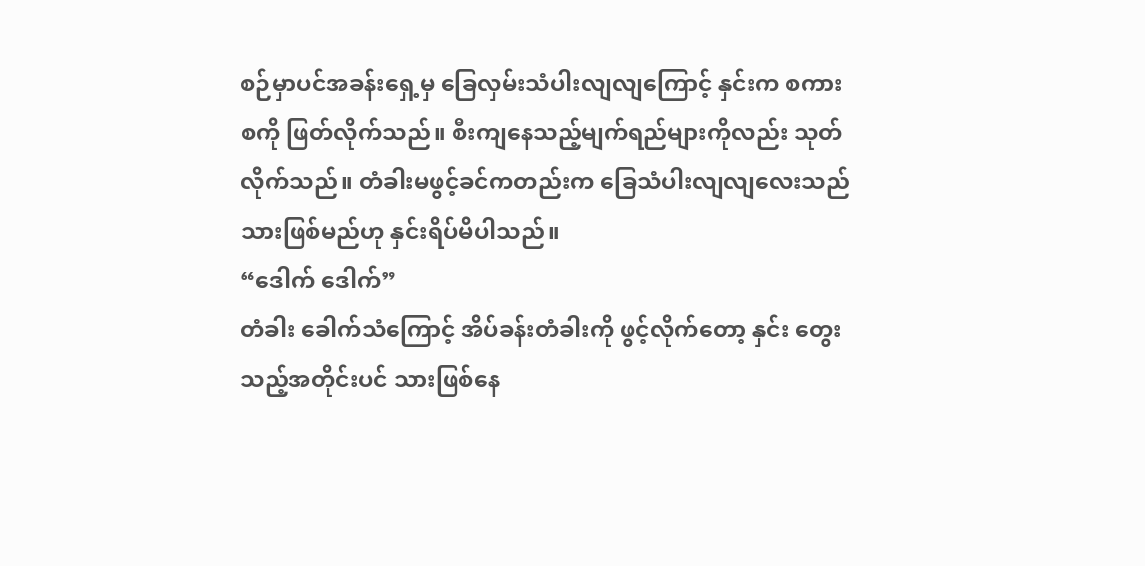စဉ်မှာပင်အခန်းရှေ့မှ ခြေလှမ်းသံပါးလျလျကြောင့် နှင်းက စကားစကို ဖြတ်လိုက်သည်။ စီးကျနေသည့်မျက်ရည်များကိုလည်း သုတ်လိုက်သည်။ တံခါးမဖွင့်ခင်ကတည်းက ခြေသံပါးလျလျလေးသည် သားဖြစ်မည်ဟု နှင်းရိပ်မိပါသည်။
“ဒေါက် ဒေါက်”
တံခါး ခေါက်သံကြောင့် အိပ်ခန်းတံခါးကို ဖွင့်လိုက်တော့ နှင်း တွေးသည့်အတိုင်းပင် သားဖြစ်နေ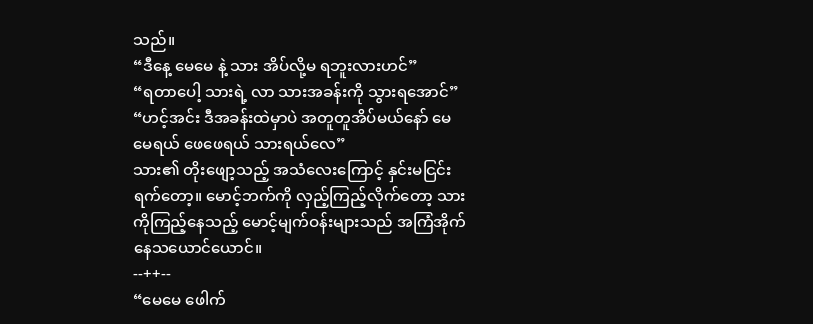သည်။
“ဒီနေ့ မေမေ နဲ့ သား အိပ်လို့မ ရဘူးလားဟင်”
“ရတာပေါ့ သားရဲ့ လာ သားအခန်းကို သွားရအောင်”
“ဟင့်အင်း ဒီအခန်းထဲမှာပဲ အတူတူအိပ်မယ်နော် မေမေရယ် ဖေဖေရယ် သားရယ်လေ”
သား၏ တိုးဖျော့သည့် အသံလေးကြောင့် နှင်းမငြင်းရက်တော့။ မောင့်ဘက်ကို လှည့်ကြည့်လိုက်တော့ သားကိုကြည့်နေသည့် မောင့်မျက်ဝန်းများသည် အကြံအိုက်နေသယောင်ယောင်။
--++--
“မေမေ ဖေါက်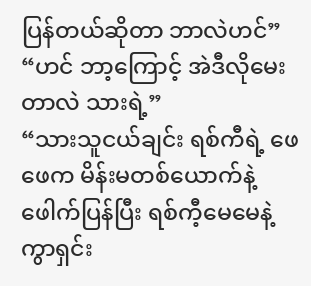ပြန်တယ်ဆိုတာ ဘာလဲဟင်”
“ဟင် ဘာ့ကြောင့် အဲဒီလိုမေးတာလဲ သားရဲ့”
“သားသူငယ်ချင်း ရစ်ကီရဲ့ ဖေဖေက မိန်းမတစ်ယောက်နဲ့ ဖေါက်ပြန်ပြီး ရစ်ကီ့မေမေနဲ့ ကွာရှင်း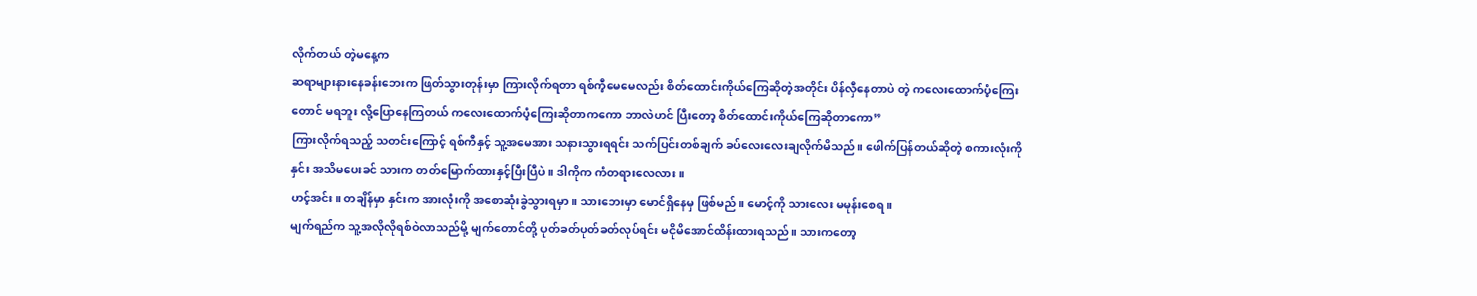လိုက်တယ် တဲ့မနေ့က
ဆရာများနားနေခန်းဘေးက ဖြတ်သွားတုန်းမှာ ကြားလိုက်ရတာ ရစ်ကီ့မေမေလည်း စိတ်ထောင်းကိုယ်ကြေဆိုတဲ့အတိုင်း ပိန်လှီနေတာပဲ တဲ့ ကလေးထောက်ပံ့ကြေးတောင် မရဘူး လို့ပြောနေကြတယ် ကလေးထောက်ပံ့ကြေးဆိုတာကကော ဘာလဲဟင် ပြီးတော့ စိတ်ထောင်းကိုယ်ကြေဆိုတာကော”
ကြားလိုက်ရသည့် သတင်းကြောင့် ရစ်ကီနှင့် သူ့အမေအား သနားသွားရရင်း သက်ပြင်းတစ်ချက် ခပ်လေးလေးချလိုက်မိသည်။ ဖေါက်ပြန်တယ်ဆိုတဲ့ စကားလုံးကို နှင်း အသိမပေးခင် သားက တတ်မြောက်ထားနှင့်ပြီးပြီပဲ။ ဒါကိုက ကံတရားလေလား။
ဟင့်အင်း။ တချိန်မှာ နှင်းက အားလုံးကို အစောဆုံးခွဲသွားရမှာ။ သားဘေးမှာ မောင်ရှိနေမှ ဖြစ်မည်။ မောင့်ကို သားလေး မမုန်းစေရ။
မျက်ရည်က သူ့အလိုလိုရစ်ဝဲလာသည်မို့ မျက်တောင်တို့ ပုတ်ခတ်ပုတ်ခတ်လုပ်ရင်း မငိုမိအောင်ထိန်းထားရသည်။ သားကတော့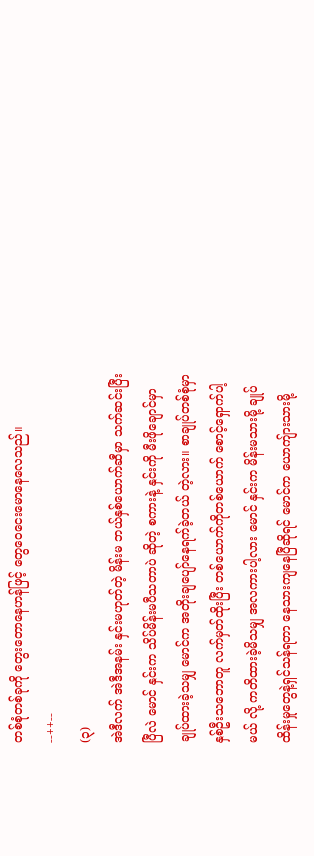တစ်စုံတစ်ခုကို တွေးတောနေဟန်ဖြင့် တွေဝေငေးမောနေလေသည်။
--++--
(၃)
အဲဒီလက် အဲဒီအနမ်း နှင်းမဟုတ်တဲ့ မိန်းမ ဘယ်နှစ်ယောက်ဆီမှာ သက်ဆင်းပြီးပြီလဲ မောင် နှင်းက သိပ်မိန်းမပီသတာပဲ ဆိုတဲ့ စကားနဲ့ နှင်းကို မီးဖိုချောင်မှာ ချုပ်ထားခဲ့သမျှ မောင်က အတိုးချပျော်နေရက်ခဲ့တယ် တဲ့လား။ စာချုပ်တစ်စုံမှာ နှစ်ဦးသဘောတူ လက်မှတ်ထိုးပြီး တစ်ယောက်ကိုတစ်ယောက် စောင့်ရှောက်ပါ့မယ် လို့ ကတိထားခဲ့မိသမျှ အလကားပါ့လား မောင် နှင်းက မိန်းမသားမို့ ချုပ်ထိန်းမှုတွေနဲ့ရှင်သန်ရတာ နေသားကျနေပြီဆိုရင် မောင်က ယောကျ်ားသားမို့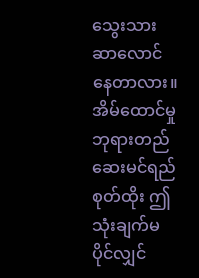သွေးသားဆာလောင်နေတာလား။ အိမ်ထောင်မှု ဘုရားတည် ဆေးမင်ရည်စုတ်ထိုး ဤသုံးချက်မပိုင်လျှင်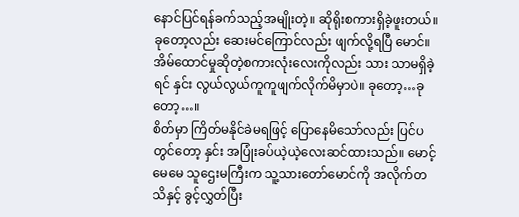နောင်ပြင်ရန်ခက်သည့်အမျိုးတဲ့။ ဆိုရိုးစကားရှိခဲ့ဖူးတယ်။ ခုတော့လည်း ဆေးမင်ကြောင်လည်း ဖျက်လို့ရပြီ မောင်။ အိမ်ထောင်မှုဆိုတဲ့စကားလုံးလေးကိုလည်း သား သာမရှိခဲ့ရင် နှင်း လွယ်လွယ်ကူကူဖျက်လိုက်မိမှာပဲ။ ခုတော့…ခုတော့…။
စိတ်မှာ ကြိတ်မနိုင်ခဲမရဖြင့် ပြောနေမိသော်လည်း ပြင်ပတွင်တော့ နှင်း အပြုံးခပ်ယဲ့ယဲ့လေးဆင်ထားသည်။ မောင့်မေမေ သူဌေးမကြီးက သူ့သားတော်မောင်ကို အလိုက်တသိနှင့် ခွင့်လွှတ်ပြီး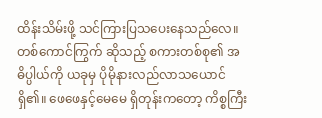ထိန်းသိမ်းဖို့ သင်ကြားပြသပေးနေသည်လေ။ တစ်ကောင်ကြွက် ဆိုသည့် စကားတစ်စု၏ အဓိပ္ပါယ်ကို ယခုမှ ပိုမိုနားလည်လာသယောင်ရှိ၏။ ဖေဖေနှင့်မေမေ ရှိတုန်းကတော့ ကိစ္စကြီး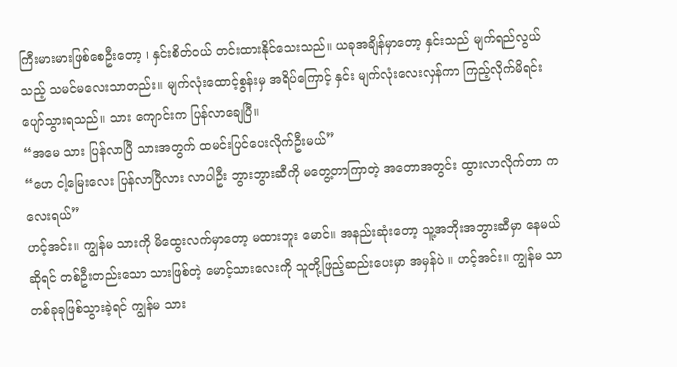ကြီးမားမားဖြစ်စေဦးတော့ ၊ နှင်းစိတ်ဝယ် တင်းထားနိုင်သေးသည်။ ယခုအချိန်မှာတော့ နှင်းသည် မျက်ရည်လွယ်သည့် သမင်မလေးသာတည်း။ မျက်လုံးထောင့်စွန်းမှ အရိပ်ကြောင့် နှင်း မျက်လုံးလေးလှန်ကာ ကြည့်လိုက်မိရင်း ပျော်သွားရသည်။ သား ကျောင်းက ပြန်လာချေပြီ။
“အမေ သား ပြန်လာပြီ သားအတွက် ထမင်းပြင်ပေးလိုက်ဦးမယ်”
“ဟေ ငါ့မြေးလေး ပြန်လာပြီလား လာပါဦး ဘွားဘွားဆီကို မတွေ့တာကြာတဲ့ အတောအတွင်း ထွားလာလိုက်တာ ကလေးရယ်”
ဟင့်အင်း။ ကျွန်မ သားကို မိထွေးလက်မှာတော့ မထားဘူး မောင်။ အနည်းဆုံးတော့ သူ့အဘိုးအဘွားဆီမှာ နေမယ်ဆိုရင် တစ်ဦးတည်းသော သားဖြစ်တဲ့ မောင့်သားလေးကို သူတို့ဖြည့်ဆည်းပေးမှာ အမှန်ပဲ ။ ဟင့်အင်း။ ကျွန်မ သာ တစ်ခုခုဖြစ်သွားခဲ့ရင် ကျွန်မ သား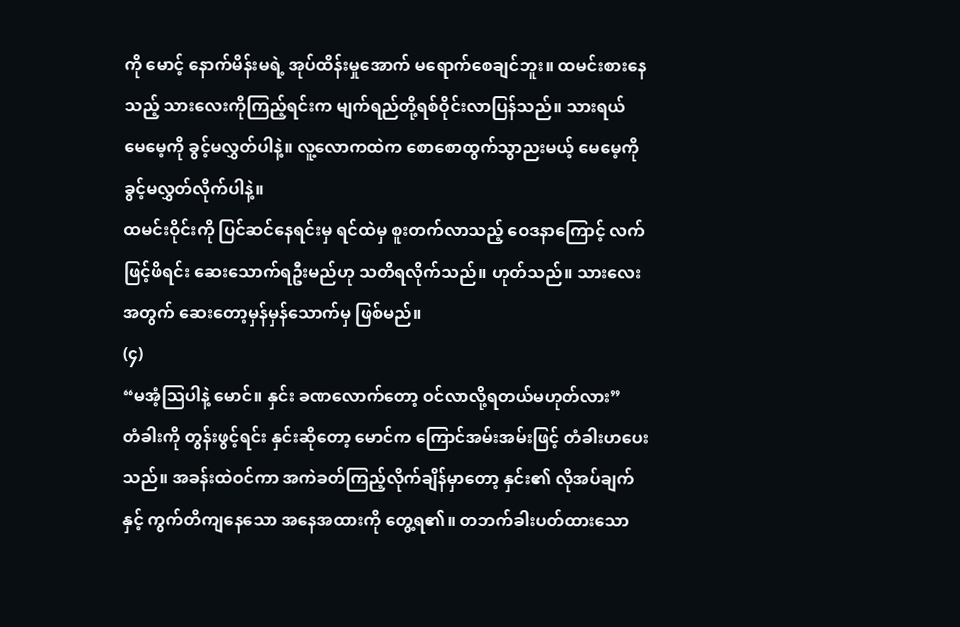ကို မောင့် နောက်မိန်းမရဲ့ အုပ်ထိန်းမှုအောက် မရောက်စေချင်ဘူး။ ထမင်းစားနေသည့် သားလေးကိုကြည့်ရင်းက မျက်ရည်တို့ရစ်ဝိုင်းလာပြန်သည်။ သားရယ် မေမေ့ကို ခွင့်မလွှတ်ပါနဲ့။ လူ့လောကထဲက စောစောထွက်သွာညးမယ့် မေမေ့ကို ခွင့်မလွှတ်လိုက်ပါနဲ့။
ထမင်းဝိုင်းကို ပြင်ဆင်နေရင်းမှ ရင်ထဲမှ စူးတက်လာသည့် ဝေဒနာကြောင့် လက်ဖြင့်ဖိရင်း ဆေးသောက်ရဦးမည်ဟု သတိရလိုက်သည်။ ဟုတ်သည်။ သားလေးအတွက် ဆေးတော့မှန်မှန်သောက်မှ ဖြစ်မည်။
(၄)
“မအံ့သြပါနဲ့ မောင်။ နှင်း ခဏလောက်တော့ ဝင်လာလို့ရတယ်မဟုတ်လား”
တံခါးကို တွန်းဖွင့်ရင်း နှင်းဆိုတော့ မောင်က ကြောင်အမ်းအမ်းဖြင့် တံခါးဟပေးသည်။ အခန်းထဲဝင်ကာ အကဲခတ်ကြည့်လိုက်ချိန်မှာတော့ နှင်း၏ လိုအပ်ချက်နှင့် ကွက်တိကျနေသော အနေအထားကို တွေ့ရ၏။ တဘက်ခါးပတ်ထားသော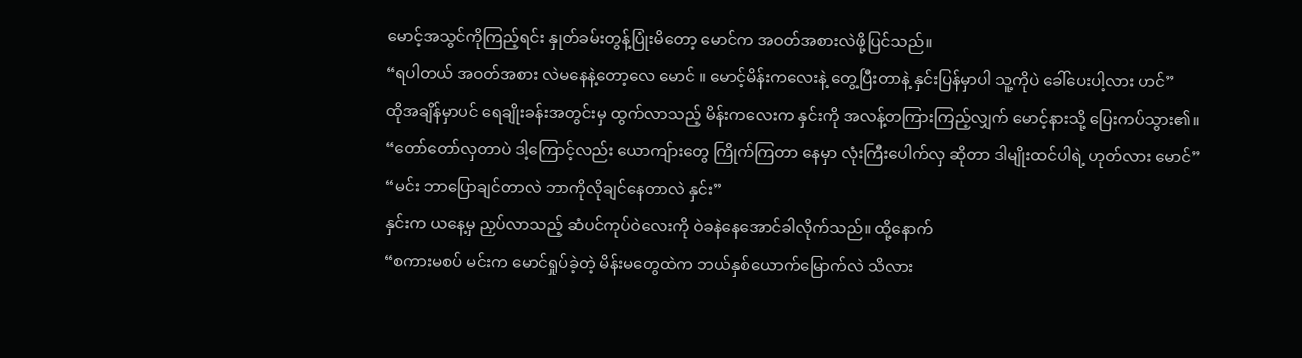မောင့်အသွင်ကိုကြည့်ရင်း နှုတ်ခမ်းတွန့်ပြုံးမိတော့ မောင်က အဝတ်အစားလဲဖို့ပြင်သည်။
“ရပါတယ် အဝတ်အစား လဲမနေနဲ့တော့လေ မောင် ။ မောင့်မိန်းကလေးနဲ့ တွေ့ပြီးတာနဲ့ နှင်းပြန်မှာပါ သူ့ကိုပဲ ခေါ်ပေးပါ့လား ဟင်”
ထိုအချိန်မှာပင် ရေချိုးခန်းအတွင်းမှ ထွက်လာသည့် မိန်းကလေးက နှင်းကို အလန့်တကြားကြည့်လျှက် မောင့်နားသို့ ပြေးကပ်သွား၏။
“တော်တော်လှတာပဲ ဒါ့ကြောင့်လည်း ယောကျ်ားတွေ ကြိုက်ကြတာ နေမှာ လုံးကြီးပေါက်လှ ဆိုတာ ဒါမျိုးထင်ပါရဲ့ ဟုတ်လား မောင်”
“မင်း ဘာပြောချင်တာလဲ ဘာကိုလိုချင်နေတာလဲ နှင်း”
နှင်းက ယနေ့မှ ညှပ်လာသည့် ဆံပင်ကုပ်ဝဲလေးကို ဝဲခနဲနေအောင်ခါလိုက်သည်။ ထို့နောက်
“စကားမစပ် မင်းက မောင်ရှုပ်ခဲ့တဲ့ မိန်းမတွေထဲက ဘယ်နှစ်ယောက်မြောက်လဲ သိလား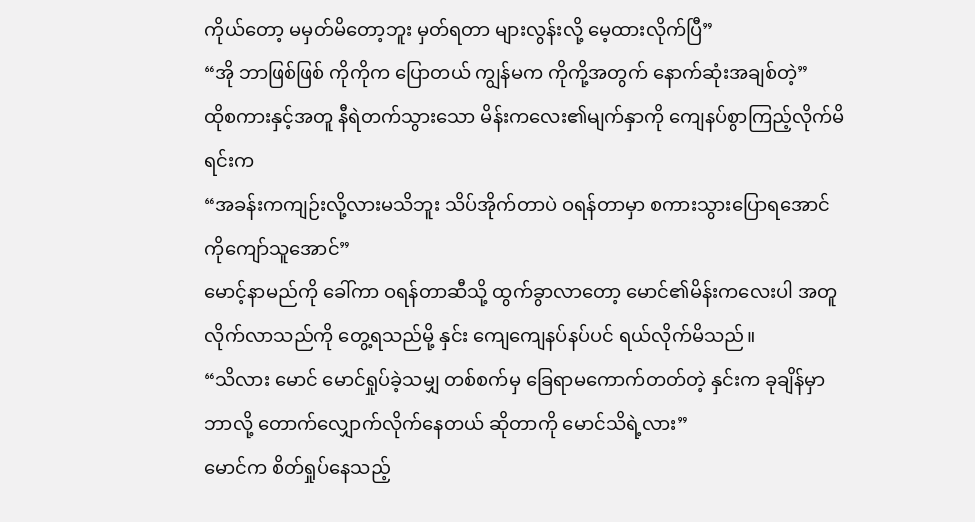ကိုယ်တော့ မမှတ်မိတော့ဘူး မှတ်ရတာ များလွန်းလို့ မေ့ထားလိုက်ပြီ”
“အို ဘာဖြစ်ဖြစ် ကိုကိုက ပြောတယ် ကျွန်မက ကိုကို့အတွက် နောက်ဆုံးအချစ်တဲ့”
ထိုစကားနှင့်အတူ နီရဲတက်သွားသော မိန်းကလေး၏မျက်နှာကို ကျေနပ်စွာကြည့်လိုက်မိရင်းက
“အခန်းကကျဉ်းလို့လားမသိဘူး သိပ်အိုက်တာပဲ ဝရန်တာမှာ စကားသွားပြောရအောင် ကိုကျော်သူအောင်”
မောင့်နာမည်ကို ခေါ်ကာ ဝရန်တာဆီသို့ ထွက်ခွာလာတော့ မောင်၏မိန်းကလေးပါ အတူ လိုက်လာသည်ကို တွေ့ရသည်မို့ နှင်း ကျေကျေနပ်နပ်ပင် ရယ်လိုက်မိသည်။
“သိလား မောင် မောင်ရှုပ်ခဲ့သမျှ တစ်စက်မှ ခြေရာမကောက်တတ်တဲ့ နှင်းက ခုချိန်မှာ ဘာလို့ တောက်လျှောက်လိုက်နေတယ် ဆိုတာကို မောင်သိရဲ့လား”
မောင်က စိတ်ရှုပ်နေသည့်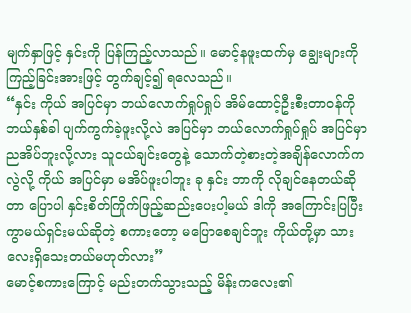မျက်နှာဖြင့် နှင်းကို ပြန်ကြည့်လာသည်။ မောင့်နဖူးထက်မှ ချွေးများကို ကြည့်ခြင်းအားဖြင့် တွက်ချင့်၍ ရလေသည်။
“နှင်း ကိုယ် အပြင်မှာ ဘယ်လောက်ရှုပ်ရှုပ် အိမ်ထောင့်ဦးစီးတာဝန်ကို ဘယ်နှစ်ခါ ပျက်ကွက်ခဲ့ဖူးလို့လဲ အပြင်မှာ ဘယ်လောက်ရှုပ်ရှုပ် အပြင်မှာ ညအိပ်ဘူးလို့လား သူငယ်ချင်းတွေနဲ့ သောက်တဲ့စားတဲ့အချိန်လောက်ကလွဲလို့ ကိုယ် အပြင်မှာ မအိပ်ဖူးပါဘူး ခု နှင်း ဘာကို လိုချင်နေတယ်ဆိုတာ ပြောပါ နှင်းစိတ်ကြိုက်ဖြည့်ဆည်းပေးပါ့မယ် ဒါကို အကြောင်းပြပြီး ကွာမယ်ရှင်းမယ်ဆိုတဲ့ စကားတော့ မပြောစေချင်ဘူး ကိုယ်တို့မှာ သားလေးရှိသေးတယ်မဟုတ်လား”
မောင့်စကားကြောင့် မည်းတက်သွားသည့် မိန်းကလေး၏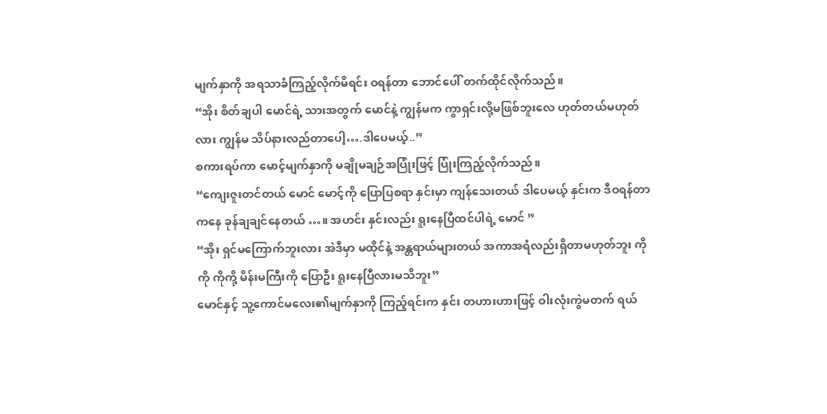မျက်နှာကို အရသာခံကြည့်လိုက်မိရင်း ဝရန်တာ ဘောင်ပေါ် တက်ထိုင်လိုက်သည်။
“အိုး စိတ်ချပါ မောင်ရဲ့ သားအတွက် မောင်နဲ့ ကျွန်မက ကွာရှင်းလို့မဖြစ်ဘူးလေ ဟုတ်တယ်မဟုတ်လား ကျွန်မ သိပ်နားလည်တာပေါ့….ဒါပေမယ့်..”
စကားရပ်ကာ မောင့်မျက်နှာကို မချိုမချဉ်အပြုံးဖြင့် ပြုံးကြည့်လိုက်သည်။
“ကျေးဇူးတင်တယ် မောင် မောင့်ကို ပြောပြစရာ နှင်းမှာ ကျန်သေးတယ် ဒါပေမယ့် နှင်းက ဒီဝရန်တာကနေ ခုန်ချချင်နေတယ် …။ အဟင်း နှင်းလည်း ရူးနေပြီထင်ပါရဲ့ မောင် ”
“အိုး ရှင်မကြောက်ဘူးလား အဲဒီမှာ မထိုင်နဲ့ အန္တရာယ်များတယ် အကာအရံလည်းရှိတာမဟုတ်ဘူး ကိုကို ကိုကို့ မိန်းမကြီးကို ပြောဦး ရူးနေပြီလားမသိဘူး”
မောင်နှင့် သူ့ကောင်မလေး၏မျက်နှာကို ကြည့်ရင်းက နှင်း တဟားဟားဖြင့် ဝါးလုံးကွဲမတက် ရယ်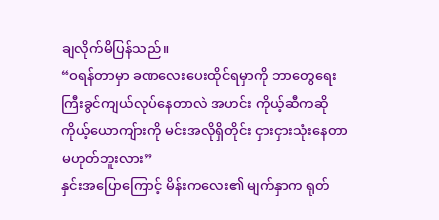ချလိုက်မိပြန်သည်။
“ဝရန်တာမှာ ခဏလေးပေးထိုင်ရမှာကို ဘာတွေရေးကြီးခွင်ကျယ်လုပ်နေတာလဲ အဟင်း ကိုယ့်ဆီကဆို ကိုယ့်ယောကျ်ားကို မင်းအလိုရှိတိုင်း ငှားငှားသုံးနေတာမဟုတ်ဘူးလား”
နှင်းအပြောကြောင့် မိန်းကလေး၏ မျက်နှာက ရုတ်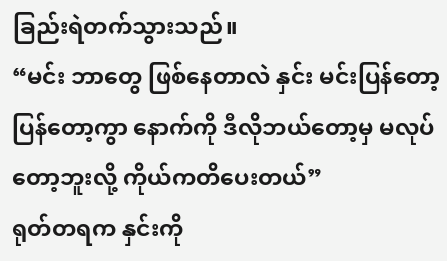ခြည်းရဲတက်သွားသည်။
“မင်း ဘာတွေ ဖြစ်နေတာလဲ နှင်း မင်းပြန်တော့ ပြန်တော့ကွာ နောက်ကို ဒီလိုဘယ်တော့မှ မလုပ်တော့ဘူးလို့ ကိုယ်ကတိပေးတယ်”
ရုတ်တရက နှင်းကို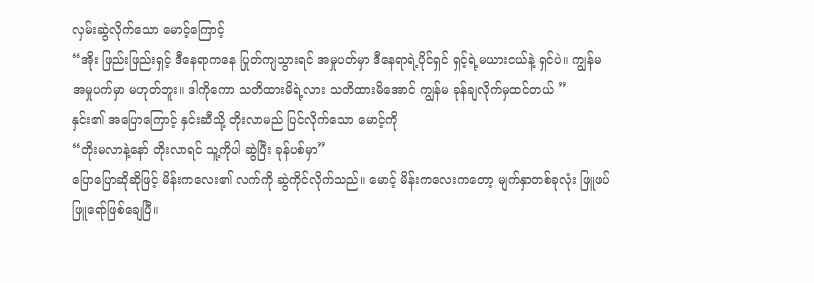လှမ်းဆွဲလိုက်သော မောင့်ကြောင့်
“အိုး ဖြည်းဖြည်းရှင့် ဒီနေရာကနေ ပြုတ်ကျသွားရင် အမှုပတ်မှာ ဒီနေရာရဲ့ပိုင်ရှင် ရှင့်ရဲ့မယားငယ်နဲ့ ရှင်ပဲ။ ကျွန်မ အမှုပက်မှာ မဟုတ်ဘူး။ ဒါကိုကော သတိထားမိရဲ့လား သတိထားမိအောင် ကျွန်မ ခုန်ချလိုက်မှထင်တယ် ”
နှင်း၏ အပြောကြောင့် နှင်းဆီသို့ တိုးလာမည် ပြင်လိုက်သော မောင့်ကို
“တိုးမလာနဲ့နော် တိုးလာရင် သူ့ကိုပါ ဆွဲပြီး ခုန်ပစ်မှာ”
ပြောပြောဆိုဆိုဖြင့် မိန်းကလေး၏ လက်ကို ဆွဲကိုင်လိုက်သည်။ မောင့် မိန်းကလေးကတော့ မျက်နှာတစ်ခုလုံး ဖြူဖပ်ဖြူရော်ဖြစ်ချေပြီ။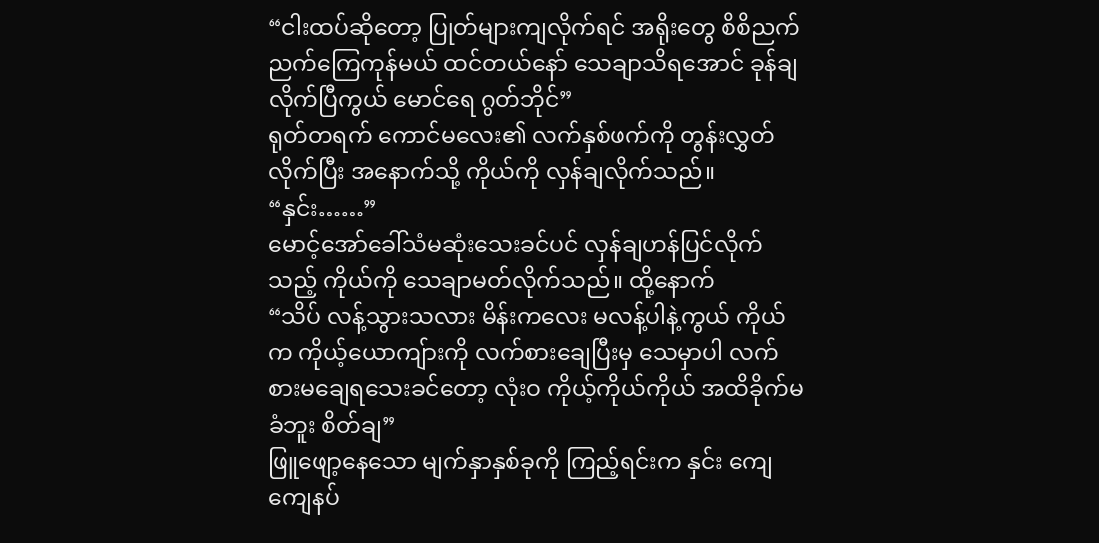“ငါးထပ်ဆိုတော့ ပြုတ်များကျလိုက်ရင် အရိုးတွေ စိစိညက်ညက်ကြေကုန်မယ် ထင်တယ်နော် သေချာသိရအောင် ခုန်ချလိုက်ပြီကွယ် မောင်ရေ ဂွတ်ဘိုင်”
ရုတ်တရက် ကောင်မလေး၏ လက်နှစ်ဖက်ကို တွန်းလွှတ်လိုက်ပြီး အနောက်သို့ ကိုယ်ကို လှန်ချလိုက်သည်။
“နှင်း……”
မောင့်အော်ခေါ်သံမဆုံးသေးခင်ပင် လှန်ချဟန်ပြင်လိုက်သည့် ကိုယ်ကို သေချာမတ်လိုက်သည်။ ထို့နောက်
“သိပ် လန့်သွားသလား မိန်းကလေး မလန့်ပါနဲ့ကွယ် ကိုယ်က ကိုယ့်ယောကျ်ားကို လက်စားချေပြီးမှ သေမှာပါ လက်စားမချေရသေးခင်တော့ လုံးဝ ကိုယ့်ကိုယ်ကိုယ် အထိခိုက်မခံဘူး စိတ်ချ”
ဖြူဖျော့နေသော မျက်နှာနှစ်ခုကို ကြည့်ရင်းက နှင်း ကျေကျေနပ်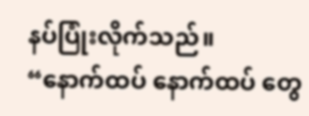နပ်ပြုံးလိုက်သည်။
“နောက်ထပ် နောက်ထပ် တွေ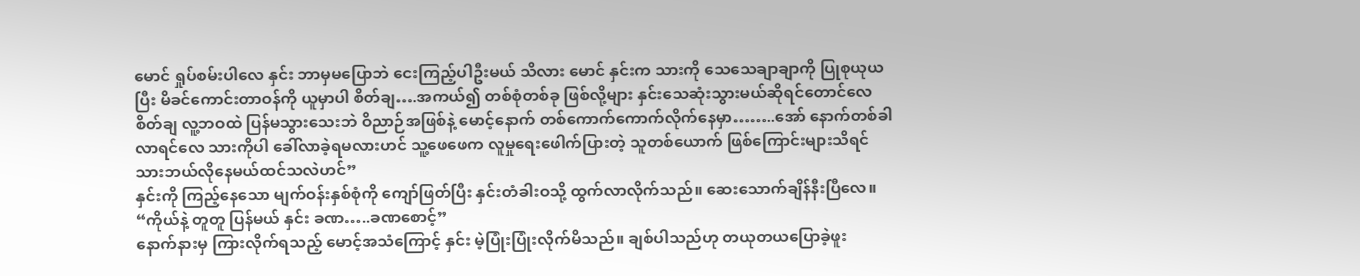မောင် ရှုပ်စမ်းပါလေ နှင်း ဘာမှမပြောဘဲ ငေးကြည့်ပါဦးမယ် သိလား မောင် နှင်းက သားကို သေသေချာချာကို ပြုစုယုယပြီး မိခင်ကောင်းတာဝန်ကို ယူမှာပါ စိတ်ချ….အကယ်၍ တစ်စုံတစ်ခု ဖြစ်လို့များ နှင်းသေဆုံးသွားမယ်ဆိုရင်တောင်လေ စိတ်ချ လူ့ဘဝထဲ ပြန်မသွားသေးဘဲ ဝိညာဉ်အဖြစ်နဲ့ မောင့်နောက် တစ်ကောက်ကောက်လိုက်နေမှာ……..အော် နောက်တစ်ခါ လာရင်လေ သားကိုပါ ခေါ်လာခဲ့ရမလားဟင် သူ့ဖေဖေက လူမှုရေးဖေါက်ပြားတဲ့ သူတစ်ယောက် ဖြစ်ကြောင်းများသိရင် သားဘယ်လိုနေမယ်ထင်သလဲဟင်”
နှင်းကို ကြည့်နေသော မျက်ဝန်းနှစ်စုံကို ကျော်ဖြတ်ပြီး နှင်းတံခါးဝသို့ ထွက်လာလိုက်သည်။ ဆေးသောက်ချိန်နီးပြီလေ။
“ကိုယ်နဲ့ တူတူ ပြန်မယ် နှင်း ခဏ…..ခဏစောင့်”
နောက်နားမှ ကြားလိုက်ရသည့် မောင့်အသံကြောင့် နှင်း မဲ့ပြုံးပြုံးလိုက်မိသည်။ ချစ်ပါသည်ဟု တယုတယပြောခဲ့ဖူး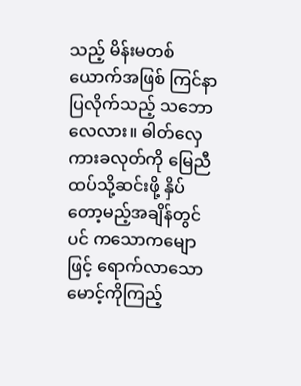သည့် မိန်းမတစ်ယောက်အဖြစ် ကြင်နာပြလိုက်သည့် သဘောလေလား။ ဓါတ်လှေကားခလုတ်ကို မြေညီထပ်သို့ဆင်းဖို့ နှိပ်တော့မည့်အချိန်တွင်ပင် ကသောကမျောဖြင့် ရောက်လာသော မောင့်ကိုကြည့်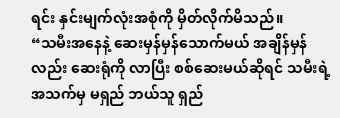ရင်း နှင်းမျက်လုံးအစုံကို မှိတ်လိုက်မိသည်။
“သမီးအနေနဲ့ ဆေးမှန်မှန်သောက်မယ် အချိန်မှန်လည်း ဆေးရုံကို လာပြီး စစ်ဆေးမယ်ဆိုရင် သမီးရဲ့ အသက်မှ မရှည် ဘယ်သူ ရှည်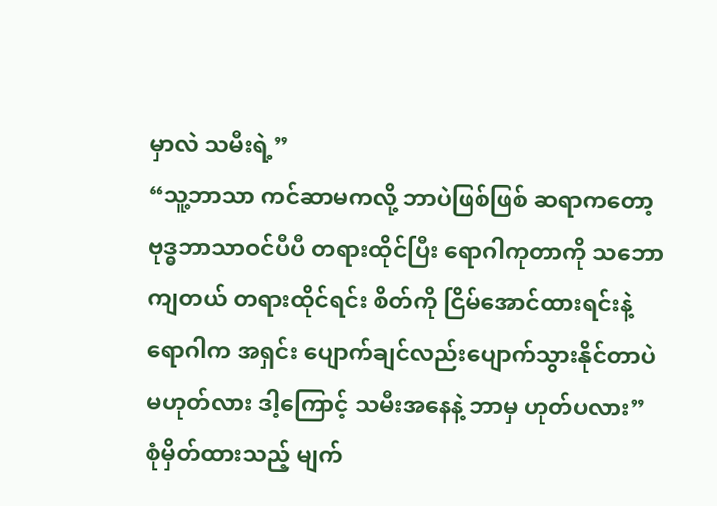မှာလဲ သမီးရဲ့”
“သူ့ဘာသာ ကင်ဆာမကလို့ ဘာပဲဖြစ်ဖြစ် ဆရာကတော့ ဗုဒ္ဓဘာသာဝင်ပီပီ တရားထိုင်ပြီး ရောဂါကုတာကို သဘောကျတယ် တရားထိုင်ရင်း စိတ်ကို ငြိမ်အောင်ထားရင်းနဲ့ ရောဂါက အရှင်း ပျောက်ချင်လည်းပျောက်သွားနိုင်တာပဲ မဟုတ်လား ဒါ့ကြောင့် သမီးအနေနဲ့ ဘာမှ ဟုတ်ပလား”
စုံမှိတ်ထားသည့် မျက်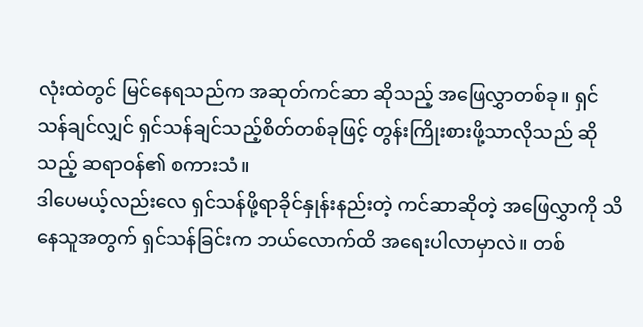လုံးထဲတွင် မြင်နေရသည်က အဆုတ်ကင်ဆာ ဆိုသည့် အဖြေလွှာတစ်ခု။ ရှင်သန်ချင်လျှင် ရှင်သန်ချင်သည့်စိတ်တစ်ခုဖြင့် တွန်းကြိုးစားဖို့သာလိုသည် ဆိုသည့် ဆရာဝန်၏ စကားသံ။
ဒါပေမယ့်လည်းလေ ရှင်သန်ဖို့ရာခိုင်နှုန်းနည်းတဲ့ ကင်ဆာဆိုတဲ့ အဖြေလွှာကို သိနေသူအတွက် ရှင်သန်ခြင်းက ဘယ်လောက်ထိ အရေးပါလာမှာလဲ။ တစ်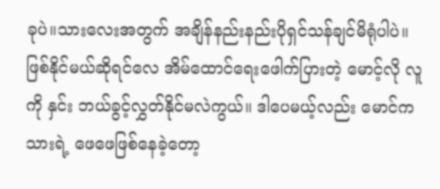ခုပဲ။သားလေးအတွက် အချိန်နည်းနည်းပိုရှင်သန်ချင်မိရုံပါပဲ။
ဖြစ်နိုင်မယ်ဆိုရင်လေ အိမ်ထောင်ရေးဖေါက်ပြားတဲ့ မောင့်လို လူကို နှင်း ဘယ်ခွင့်လွှတ်နိုင်မလဲကွယ်။ ဒါပေမယ့်လည်း မောင်က သားရဲ့ ဖေဖေဖြစ်နေခဲ့တော့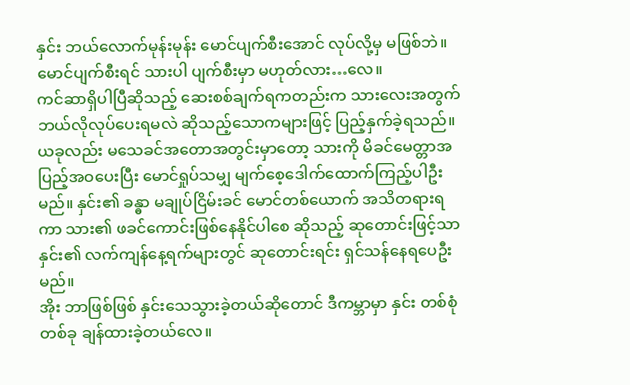နှင်း ဘယ်လောက်မုန်းမုန်း မောင်ပျက်စီးအောင် လုပ်လို့မှ မဖြစ်ဘဲ။ မောင်ပျက်စီးရင် သားပါ ပျက်စီးမှာ မဟုတ်လား…လေ။
ကင်ဆာရှိပါပြီဆိုသည့် ဆေးစစ်ချက်ရကတည်းက သားလေးအတွက် ဘယ်လိုလုပ်ပေးရမလဲ ဆိုသည့်သောကများဖြင့် ပြည့်နှက်ခဲ့ရသည်။ ယခုလည်း မသေခင်အတောအတွင်းမှာတော့ သားကို မိခင်မေတ္တာအပြည့်အဝပေးပြီး မောင်ရှုပ်သမျှ မျက်စေ့ဒေါက်ထောက်ကြည့်ပါဦးမည်။ နှင်း၏ ခန္ဓာ မချုပ်ငြိမ်းခင် မောင်တစ်ယောက် အသိတရားရကာ သား၏ ဖခင်ကောင်းဖြစ်နေနိုင်ပါစေ ဆိုသည့် ဆုတောင်းဖြင့်သာ နှင်း၏ လက်ကျန်နေ့ရက်များတွင် ဆုတောင်းရင်း ရှင်သန်နေရပေဦးမည်။
အိုး ဘာဖြစ်ဖြစ် နှင်းသေသွားခဲ့တယ်ဆိုတောင် ဒီကမ္ဘာမှာ နှင်း တစ်စုံတစ်ခု ချန်ထားခဲ့တယ်လေ။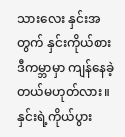သားလေး နှင်းအတွက် နှင်းကိုယ်စား ဒီကမ္ဘာမှာ ကျန်နေခဲ့တယ်မဟုတ်လား။နှင်းရဲ့ကိုယ်ပွား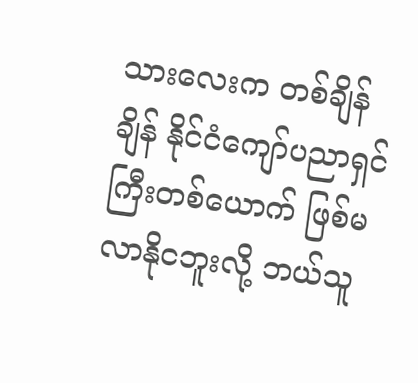သားလေးက တစ်ချိန်ချိန် နိုင်ငံကျော်ပညာရှင်ကြီးတစ်ယောက် ဖြစ်မလာနိုငဘူးလို့ ဘယ်သူ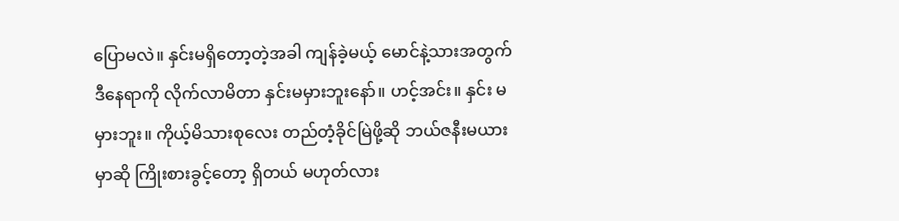ပြောမလဲ။ နှင်းမရှိတော့တဲ့အခါ ကျန်ခဲ့မယ့် မောင်နဲ့သားအတွက် ဒီနေရာကို လိုက်လာမိတာ နှင်းမမှားဘူးနော်။ ဟင့်အင်း။ နှင်း မမှားဘူး။ ကိုယ့်မိသားစုလေး တည်တံ့ခိုင်မြဲဖို့ဆို ဘယ်ဇနီးမယားမှာဆို ကြိုးစားခွင့်တော့ ရှိတယ် မဟုတ်လား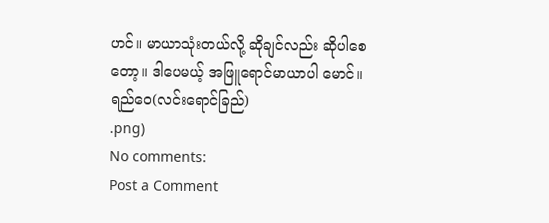ဟင်။ မာယာသုံးတယ်လို့ ဆိုချင်လည်း ဆိုပါစေတော့။ ဒါပေမယ့် အဖြူရောင်မာယာပါ မောင်။
ရည်ဝေ(လင်းရောင်ခြည်)
.png)
No comments:
Post a Comment